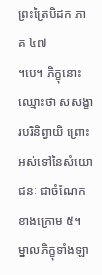ព្រះត្រៃបិដក ភាគ ៤៧
។បេ។ ភិក្ខុនោះ ឈ្មោះថា សសង្ខារបរិនិព្វាយិ ព្រោះអស់ទៅនៃសំយោជនៈ ជាចំណែកខាងក្រោម ៥។ ម្នាលភិក្ខុទាំងឡា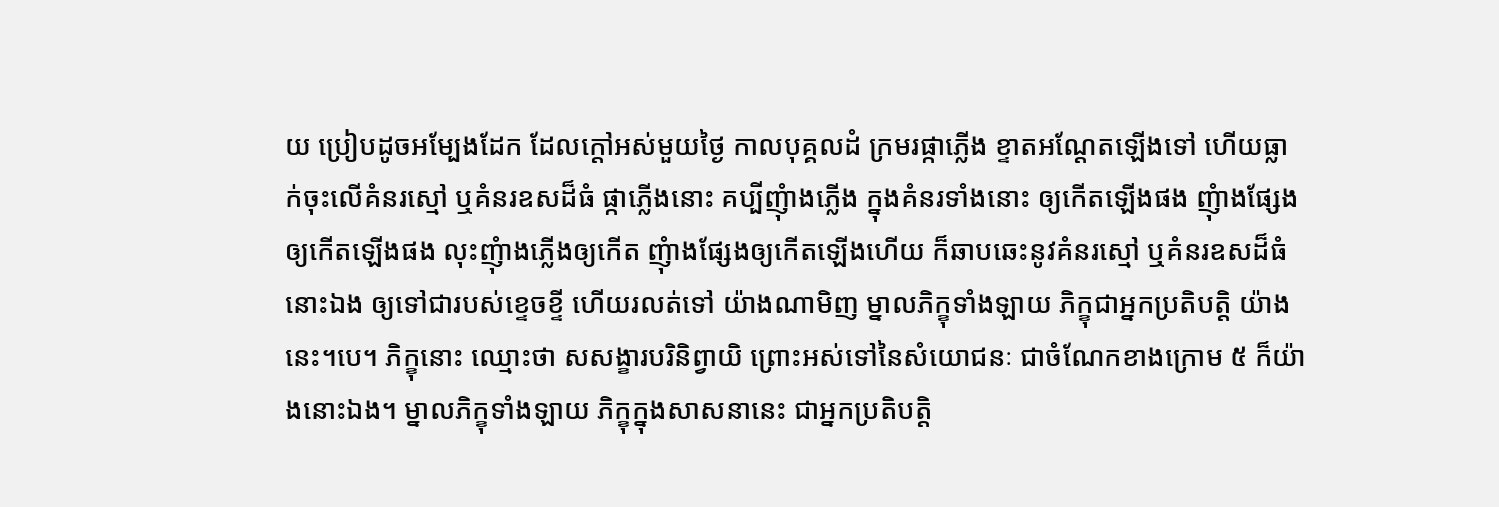យ ប្រៀបដូចអម្បែងដែក ដែលក្តៅអស់មួយថ្ងៃ កាលបុគ្គលដំ ក្រមរផ្កាភ្លើង ខ្ទាតអណ្តែតឡើងទៅ ហើយធ្លាក់ចុះលើគំនរស្មៅ ឬគំនរឧសដ៏ធំ ផ្កាភ្លើងនោះ គប្បីញុំាងភ្លើង ក្នុងគំនរទាំងនោះ ឲ្យកើតឡើងផង ញុំាងផ្សែងឲ្យកើតឡើងផង លុះញុំាងភ្លើងឲ្យកើត ញុំាងផ្សែងឲ្យកើតឡើងហើយ ក៏ឆាបឆេះនូវគំនរស្មៅ ឬគំនរឧសដ៏ធំនោះឯង ឲ្យទៅជារបស់ខ្ទេចខ្ទី ហើយរលត់ទៅ យ៉ាងណាមិញ ម្នាលភិក្ខុទាំងឡាយ ភិក្ខុជាអ្នកប្រតិបត្តិ យ៉ាងនេះ។បេ។ ភិក្ខុនោះ ឈ្មោះថា សសង្ខារបរិនិព្វាយិ ព្រោះអស់ទៅនៃសំយោជនៈ ជាចំណែកខាងក្រោម ៥ ក៏យ៉ាងនោះឯង។ ម្នាលភិក្ខុទាំងឡាយ ភិក្ខុក្នុងសាសនានេះ ជាអ្នកប្រតិបត្តិ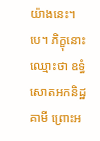យ៉ាងនេះ។បេ។ ភិក្ខុនោះ ឈ្មោះថា ឧទ្ធំសោតអកនិដ្ឋគាមី ព្រោះអ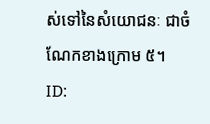ស់ទៅនៃសំយោជនៈ ជាចំណែកខាងក្រោម ៥។
ID: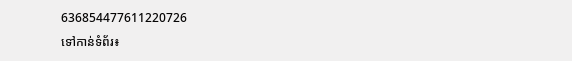636854477611220726
ទៅកាន់ទំព័រ៖